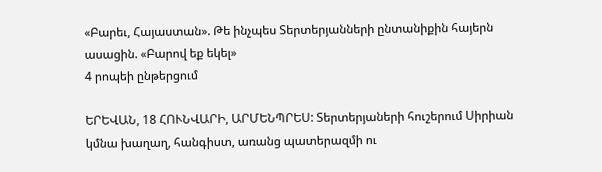«Բարեւ, Հայաստան». Թե ինչպես Տերտերյանների ընտանիքին հայերն ասացին. «Բարով եք եկել»
4 րոպեի ընթերցում

ԵՐԵՎԱՆ, 18 ՀՈՒՆՎԱՐԻ, ԱՐՄԵՆՊՐԵՍ: Տերտերյաների հուշերում Սիրիան կմնա խաղաղ, հանգիստ, առանց պատերազմի ու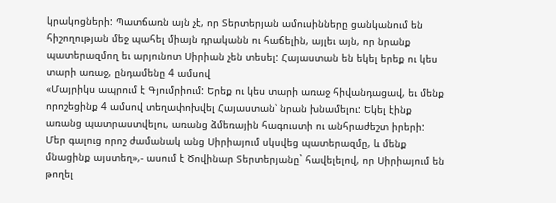կրակոցների: Պատճառն այն չէ, որ Տերտերյան ամուսինները ցանկանում են հիշողության մեջ պահել միայն դրականն ու հաճելին, այլեւ այն, որ նրանք պատերազմող եւ արյունոտ Սիրիան չեն տեսել: Հայաստան են եկել երեք ու կես տարի առաջ, ընդամենը 4 ամսով
«Մայրիկս ապրում է Գյումրիում: Երեք ու կես տարի առաջ հիվանդացավ, եւ մենք որոշեցինք 4 ամսով տեղափոխվել Հայաստան՝ նրան խնամելու: Եկել էինք առանց պատրաստվելու, առանց ձմեռային հագուստի ու անհրաժեշտ իրերի: Մեր գալուց որոշ ժամանակ անց Սիրիայում սկսվեց պատերազմը, և մենք մնացինք այստեղ»,- ասում է Ծովինար Տերտերյանը` հավելելով, որ Սիրիայում են թողել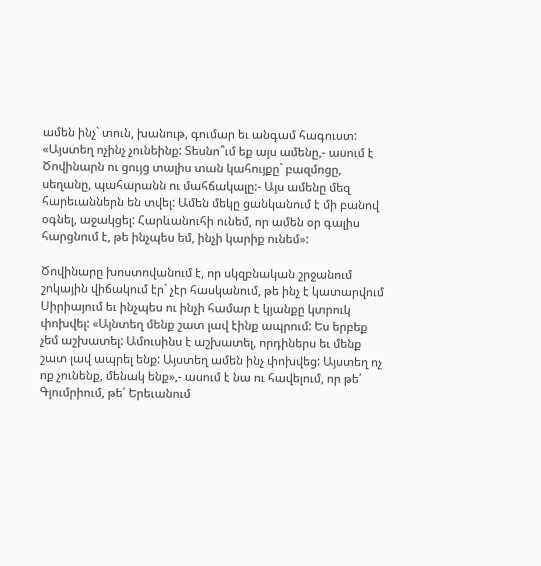ամեն ինչ` տուն, խանութ, գումար եւ անգամ հագուստ: «Այստեղ ոչինչ չունեինք: Տեսնո՞ւմ եք այս ամենը,- ասում է Ծովինարն ու ցույց տալիս տան կահույքը` բազմոցը, սեղանը, պահարանն ու մահճակալը:- Այս ամենը մեզ հարեւաններն են տվել: Ամեն մեկը ցանկանում է մի բանով օգնել, աջակցել: Հարևանուհի ունեմ, որ ամեն օր գալիս հարցնում է, թե ինչպես եմ, ինչի կարիք ունեմ»:

Ծովինարը խոստովանում է, որ սկզբնական շրջանում շոկային վիճակում էր` չէր հասկանում, թե ինչ է կատարվում Սիրիայում եւ ինչպես ու ինչի համար է կյանքը կտրուկ փոխվել: «Այնտեղ մենք շատ լավ էինք ապրում: Ես երբեք չեմ աշխատել: Ամուսինս է աշխատել, որդիներս եւ մենք շատ լավ ապրել ենք: Այստեղ ամեն ինչ փոխվեց: Այստեղ ոչ ոք չունենք, մենակ ենք»,- ասում է նա ու հավելում, որ թե՛ Գյումրիում, թե՛ Երեւանում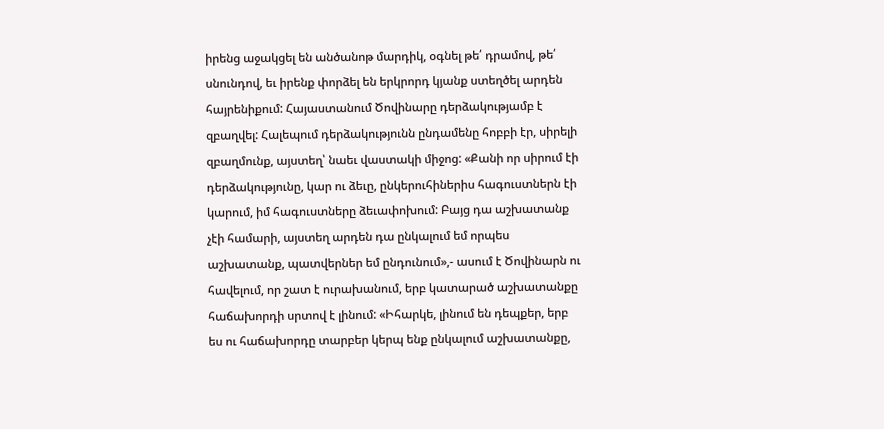իրենց աջակցել են անծանոթ մարդիկ, օգնել թե՛ դրամով, թե՛ սնունդով, եւ իրենք փորձել են երկրորդ կյանք ստեղծել արդեն հայրենիքում: Հայաստանում Ծովինարը դերձակությամբ է զբաղվել: Հալեպում դերձակությունն ընդամենը հոբբի էր, սիրելի զբաղմունք, այստեղ՝ նաեւ վաստակի միջոց: «Քանի որ սիրում էի դերձակությունը, կար ու ձեւը, ընկերուհիներիս հագուստներն էի կարում, իմ հագուստները ձեւափոխում: Բայց դա աշխատանք չէի համարի, այստեղ արդեն դա ընկալում եմ որպես աշխատանք, պատվերներ եմ ընդունում»,- ասում է Ծովինարն ու հավելում, որ շատ է ուրախանում, երբ կատարած աշխատանքը հաճախորդի սրտով է լինում: «Իհարկե, լինում են դեպքեր, երբ ես ու հաճախորդը տարբեր կերպ ենք ընկալում աշխատանքը,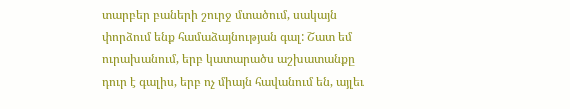տարբեր բաների շուրջ մտածում, սակայն փորձում ենք համաձայնության գալ: Շատ եմ ուրախանում, երբ կատարածս աշխատանքը դուր է գալիս, երբ ոչ միայն հավանում են, այլեւ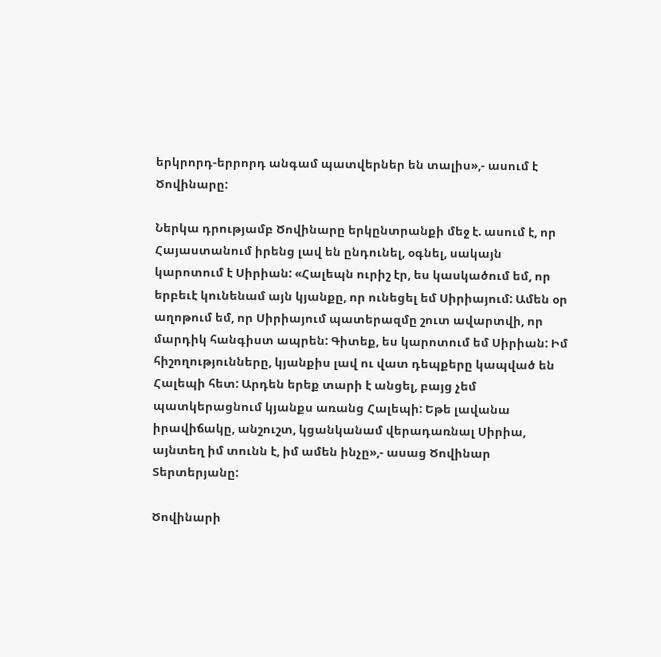երկրորդ-երրորդ անգամ պատվերներ են տալիս»,- ասում է Ծովինարը:

Ներկա դրությամբ Ծովինարը երկընտրանքի մեջ է. ասում է, որ Հայաստանում իրենց լավ են ընդունել, օգնել, սակայն կարոտում է Սիրիան: «Հալեպն ուրիշ էր, ես կասկածում եմ, որ երբեւէ կունենամ այն կյանքը, որ ունեցել եմ Սիրիայում: Ամեն օր աղոթում եմ, որ Սիրիայում պատերազմը շուտ ավարտվի, որ մարդիկ հանգիստ ապրեն: Գիտեք, ես կարոտում եմ Սիրիան: Իմ հիշողությունները, կյանքիս լավ ու վատ դեպքերը կապված են Հալեպի հետ: Արդեն երեք տարի է անցել, բայց չեմ պատկերացնում կյանքս առանց Հալեպի: Եթե լավանա իրավիճակը, անշուշտ, կցանկանամ վերադառնալ Սիրիա, այնտեղ իմ տունն է, իմ ամեն ինչը»,- ասաց Ծովինար Տերտերյանը:

Ծովինարի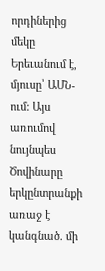որդիներից մեկը Երեւանում է, մյուսը՝ ԱՄՆ-ում: Այս առումով նույնպես Ծովինարը երկընտրանքի առաջ է կանգնած. մի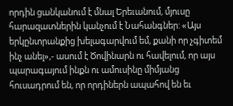որդին ցանկանում է մնալ Երեւանում, մյուսը հարազատներին կանչում է Նահանգներ: «Այս երկընտրանքից խելագարվում եմ, քանի որ չգիտեմ ինչ անել»,- ասում է Ծովինարն ու հավելում, որ այս պարագայում ինքն ու ամուսինը միմյանց հուսադրում են, որ որդիներն ապահով են եւ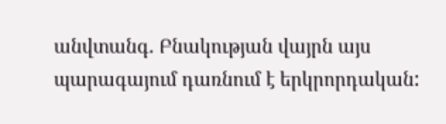անվտանգ. Բնակության վայրն այս պարագայում դառնում է երկրորդական: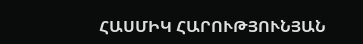ՀԱՍՄԻԿ ՀԱՐՈՒԹՅՈՒՆՅԱՆ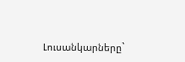Լուսանկարները`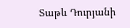Տաթև Դուրյանի